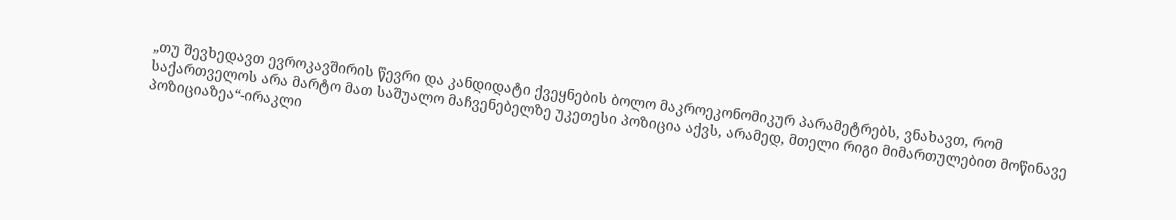„თუ შევხედავთ ევროკავშირის წევრი და კანდიდატი ქვეყნების ბოლო მაკროეკონომიკურ პარამეტრებს, ვნახავთ, რომ საქართველოს არა მარტო მათ საშუალო მაჩვენებელზე უკეთესი პოზიცია აქვს, არამედ, მთელი რიგი მიმართულებით მოწინავე პოზიციაზეა“-ირაკლი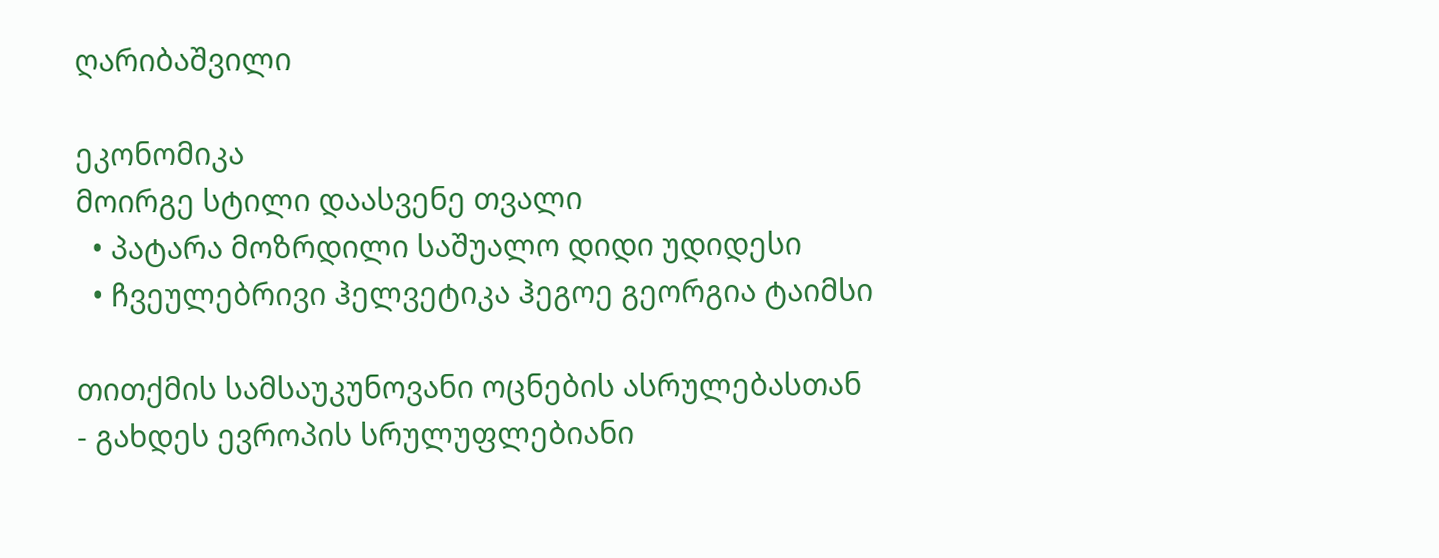ღარიბაშვილი

ეკონომიკა
მოირგე სტილი დაასვენე თვალი
  • პატარა მოზრდილი საშუალო დიდი უდიდესი
  • ჩვეულებრივი ჰელვეტიკა ჰეგოე გეორგია ტაიმსი

თითქმის სამსაუკუნოვანი ოცნების ასრულებასთან - გახდეს ევროპის სრულუფლებიანი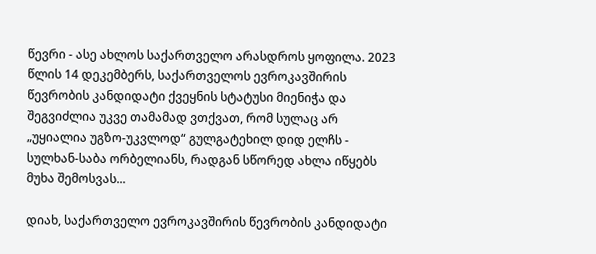წევრი - ასე ახლოს საქართველო არასდროს ყოფილა. 2023 წლის 14 დეკემბერს, საქართველოს ევროკავშირის წევრობის კანდიდატი ქვეყნის სტატუსი მიენიჭა და შეგვიძლია უკვე თამამად ვთქვათ, რომ სულაც არ „უყიალია უგზო-უკვლოდ“ გულგატეხილ დიდ ელჩს - სულხან-საბა ორბელიანს, რადგან სწორედ ახლა იწყებს მუხა შემოსვას...

დიახ, საქართველო ევროკავშირის წევრობის კანდიდატი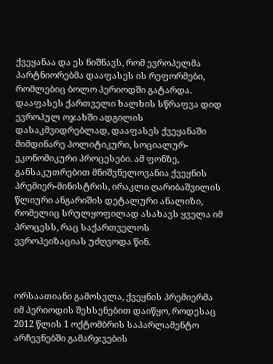ქვეყანაა და ეს ნიშნავს, რომ ევროპელმა პარტნიორებმა დააფასეს ის რეფორმები, რომლებიც ბოლო პერიოდში გატარდა. დააფასეს ქართველი ხალხის სწრაფვა დიდ ევროპულ ოჯახში ადგილის დასაკმვიდრებლად, დააფასეს ქვეყანაში მიმდინარე პოლიტიკური, სოციალურ-ეკონომიკური პროცესები. ამ ფონზე, განსაკუთრებით მნიშვნელოვანია ქვეყნის პრემიერ-მინისტრის, ირაკლი ღარიბაშვილის წლიური ანგარიშის დეტალური ანალიზი, რომელიც სრულყოფილად ასახავს ყველა იმ პროცესს, რაც საქართველოს ევროპეიზაციას უძღვოდა წინ.



ორსაათიანი გამოსვლა, ქვეყნის პრემიერმა იმ პერიოდის შეხსენებით დაიწყო, როდესაც 2012 წლის 1 ოქტომბრის საპარლამენტო არჩევნებში გამარჯვების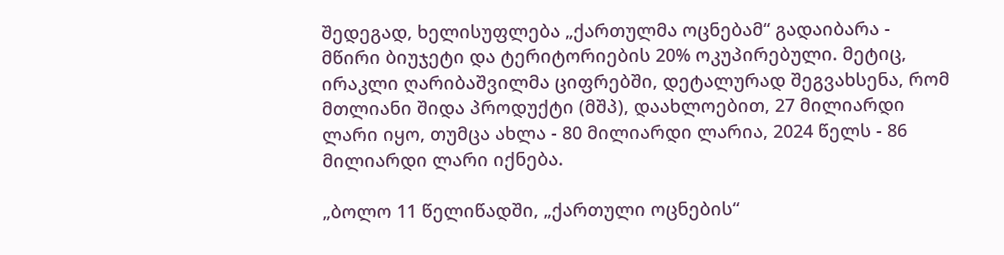შედეგად, ხელისუფლება „ქართულმა ოცნებამ“ გადაიბარა - მწირი ბიუჯეტი და ტერიტორიების 20% ოკუპირებული. მეტიც, ირაკლი ღარიბაშვილმა ციფრებში, დეტალურად შეგვახსენა, რომ მთლიანი შიდა პროდუქტი (მშპ), დაახლოებით, 27 მილიარდი ლარი იყო, თუმცა ახლა - 80 მილიარდი ლარია, 2024 წელს - 86 მილიარდი ლარი იქნება.

„ბოლო 11 წელიწადში, „ქართული ოცნების“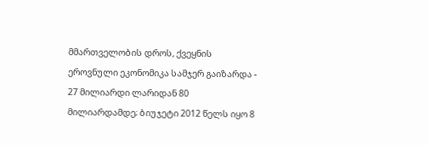მმართველობის დროს, ქვეყნის ეროვნული ეკონომიკა სამჯერ გაიზარდა - 27 მილიარდი ლარიდან 80 მილიარდამდე; ბიუჯეტი 2012 წელს იყო 8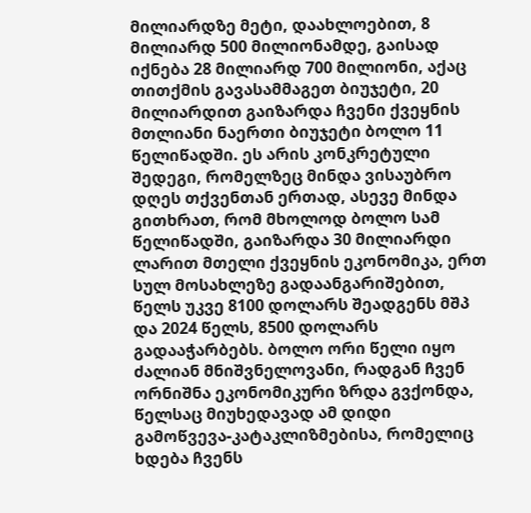მილიარდზე მეტი, დაახლოებით, 8 მილიარდ 500 მილიონამდე, გაისად იქნება 28 მილიარდ 700 მილიონი, აქაც თითქმის გავასამმაგეთ ბიუჯეტი, 20 მილიარდით გაიზარდა ჩვენი ქვეყნის მთლიანი ნაერთი ბიუჯეტი ბოლო 11 წელიწადში. ეს არის კონკრეტული შედეგი, რომელზეც მინდა ვისაუბრო დღეს თქვენთან ერთად, ასევე მინდა გითხრათ, რომ მხოლოდ ბოლო სამ წელიწადში, გაიზარდა 30 მილიარდი ლარით მთელი ქვეყნის ეკონომიკა, ერთ სულ მოსახლეზე გადაანგარიშებით, წელს უკვე 8100 დოლარს შეადგენს მშპ და 2024 წელს, 8500 დოლარს გადააჭარბებს. ბოლო ორი წელი იყო ძალიან მნიშვნელოვანი, რადგან ჩვენ ორნიშნა ეკონომიკური ზრდა გვქონდა, წელსაც მიუხედავად ამ დიდი გამოწვევა-კატაკლიზმებისა, რომელიც ხდება ჩვენს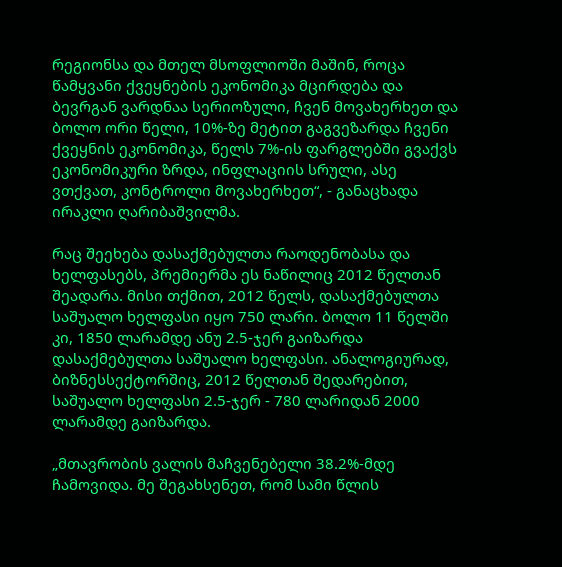რეგიონსა და მთელ მსოფლიოში მაშინ, როცა წამყვანი ქვეყნების ეკონომიკა მცირდება და ბევრგან ვარდნაა სერიოზული, ჩვენ მოვახერხეთ და ბოლო ორი წელი, 10%-ზე მეტით გაგვეზარდა ჩვენი ქვეყნის ეკონომიკა, წელს 7%-ის ფარგლებში გვაქვს ეკონომიკური ზრდა, ინფლაციის სრული, ასე ვთქვათ, კონტროლი მოვახერხეთ“, - განაცხადა ირაკლი ღარიბაშვილმა.

რაც შეეხება დასაქმებულთა რაოდენობასა და ხელფასებს, პრემიერმა ეს ნაწილიც 2012 წელთან შეადარა. მისი თქმით, 2012 წელს, დასაქმებულთა საშუალო ხელფასი იყო 750 ლარი. ბოლო 11 წელში კი, 1850 ლარამდე ანუ 2.5-ჯერ გაიზარდა დასაქმებულთა საშუალო ხელფასი. ანალოგიურად, ბიზნესსექტორშიც, 2012 წელთან შედარებით, საშუალო ხელფასი 2.5-ჯერ - 780 ლარიდან 2000 ლარამდე გაიზარდა.

„მთავრობის ვალის მაჩვენებელი 38.2%-მდე ჩამოვიდა. მე შეგახსენეთ, რომ სამი წლის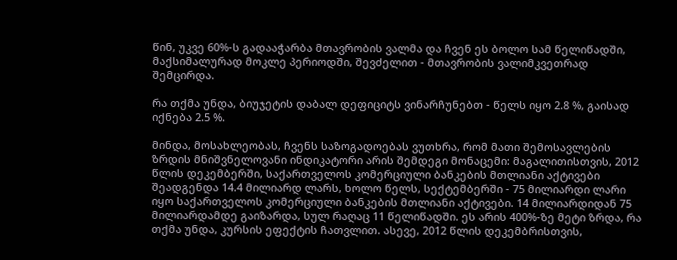წინ, უკვე 60%-ს გადააჭარბა მთავრობის ვალმა და ჩვენ ეს ბოლო სამ წელიწადში, მაქსიმალურად მოკლე პერიოდში, შევძელით - მთავრობის ვალიმკვეთრად შემცირდა.

რა თქმა უნდა, ბიუჯეტის დაბალ დეფიციტს ვინარჩუნებთ - წელს იყო 2.8 %, გაისად იქნება 2.5 %.

მინდა, მოსახლეობას, ჩვენს საზოგადოებას ვუთხრა, რომ მათი შემოსავლების ზრდის მნიშვნელოვანი ინდიკატორი არის შემდეგი მონაცემი: მაგალითისთვის, 2012 წლის დეკემბერში, საქართველოს კომერციული ბანკების მთლიანი აქტივები შეადგენდა 14.4 მილიარდ ლარს, ხოლო წელს, სექტემბერში - 75 მილიარდი ლარი იყო საქართველოს კომერციული ბანკების მთლიანი აქტივები. 14 მილიარდიდან 75 მილიარდამდე გაიზარდა, სულ რაღაც 11 წელიწადში. ეს არის 400%-ზე მეტი ზრდა, რა თქმა უნდა, კურსის ეფექტის ჩათვლით. ასევე, 2012 წლის დეკემბრისთვის,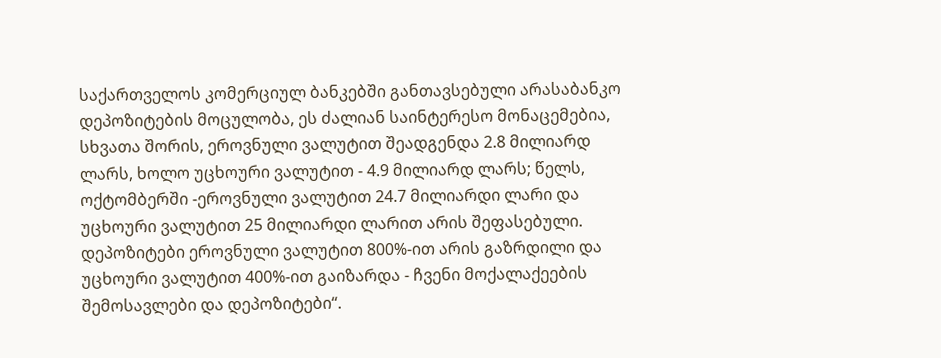საქართველოს კომერციულ ბანკებში განთავსებული არასაბანკო დეპოზიტების მოცულობა, ეს ძალიან საინტერესო მონაცემებია, სხვათა შორის, ეროვნული ვალუტით შეადგენდა 2.8 მილიარდ ლარს, ხოლო უცხოური ვალუტით - 4.9 მილიარდ ლარს; წელს, ოქტომბერში -ეროვნული ვალუტით 24.7 მილიარდი ლარი და უცხოური ვალუტით 25 მილიარდი ლარით არის შეფასებული. დეპოზიტები ეროვნული ვალუტით 800%-ით არის გაზრდილი და უცხოური ვალუტით 400%-ით გაიზარდა - ჩვენი მოქალაქეების შემოსავლები და დეპოზიტები“.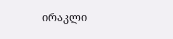ირაკლი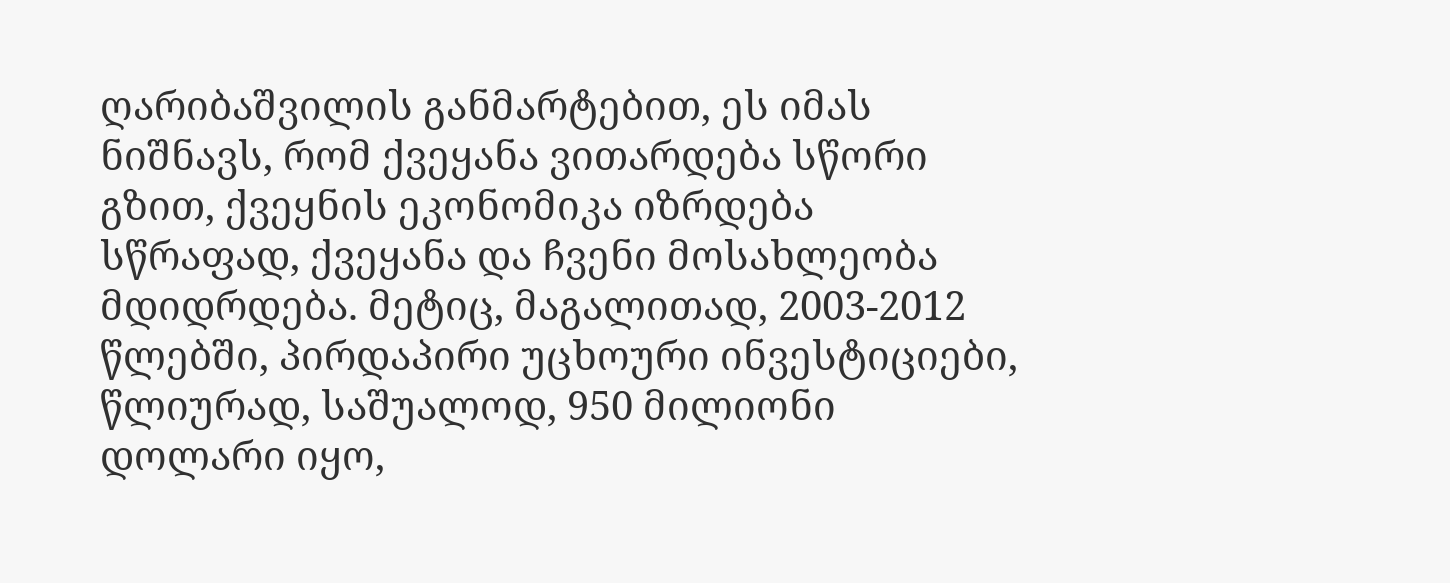ღარიბაშვილის განმარტებით, ეს იმას ნიშნავს, რომ ქვეყანა ვითარდება სწორი გზით, ქვეყნის ეკონომიკა იზრდება სწრაფად, ქვეყანა და ჩვენი მოსახლეობა მდიდრდება. მეტიც, მაგალითად, 2003-2012 წლებში, პირდაპირი უცხოური ინვესტიციები, წლიურად, საშუალოდ, 950 მილიონი დოლარი იყო,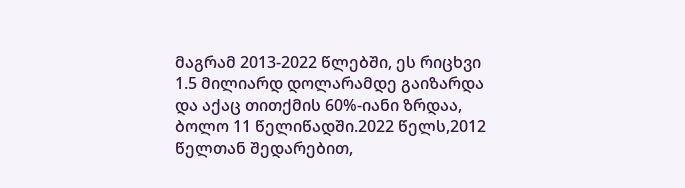მაგრამ 2013-2022 წლებში, ეს რიცხვი 1.5 მილიარდ დოლარამდე გაიზარდა და აქაც თითქმის 60%-იანი ზრდაა, ბოლო 11 წელიწადში.2022 წელს,2012 წელთან შედარებით,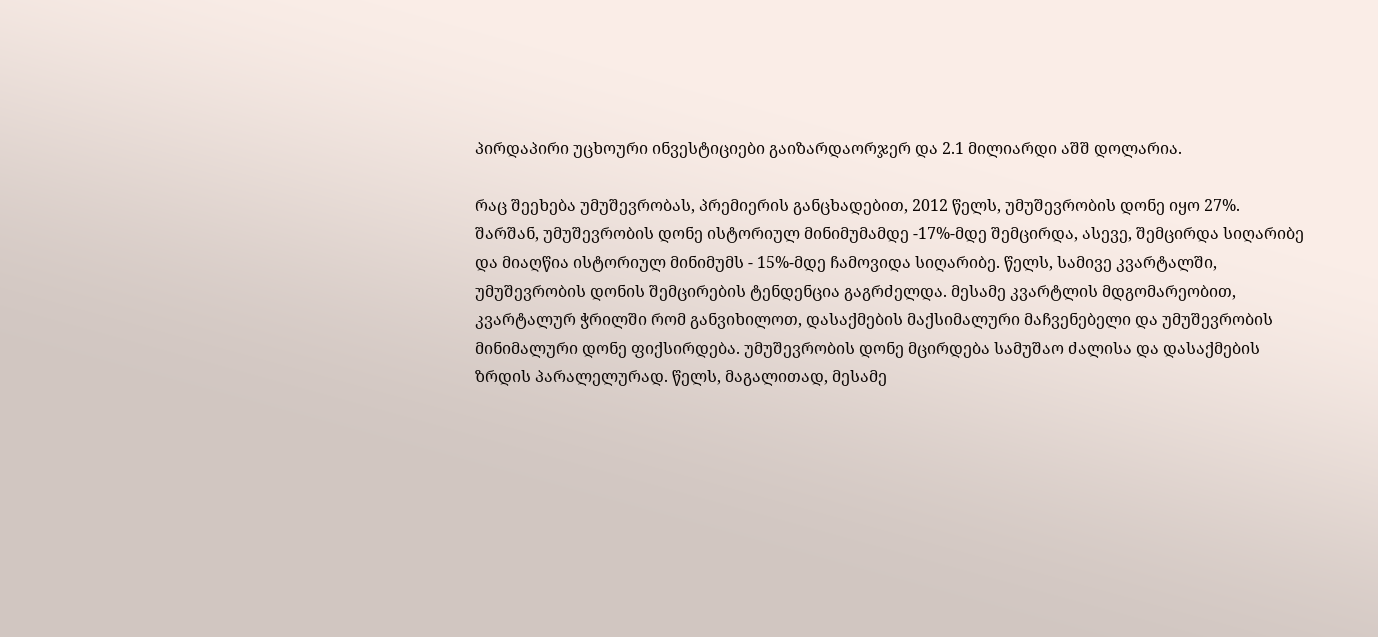პირდაპირი უცხოური ინვესტიციები გაიზარდაორჯერ და 2.1 მილიარდი აშშ დოლარია.

რაც შეეხება უმუშევრობას, პრემიერის განცხადებით, 2012 წელს, უმუშევრობის დონე იყო 27%. შარშან, უმუშევრობის დონე ისტორიულ მინიმუმამდე -17%-მდე შემცირდა, ასევე, შემცირდა სიღარიბე და მიაღწია ისტორიულ მინიმუმს - 15%-მდე ჩამოვიდა სიღარიბე. წელს, სამივე კვარტალში, უმუშევრობის დონის შემცირების ტენდენცია გაგრძელდა. მესამე კვარტლის მდგომარეობით, კვარტალურ ჭრილში რომ განვიხილოთ, დასაქმების მაქსიმალური მაჩვენებელი და უმუშევრობის მინიმალური დონე ფიქსირდება. უმუშევრობის დონე მცირდება სამუშაო ძალისა და დასაქმების ზრდის პარალელურად. წელს, მაგალითად, მესამე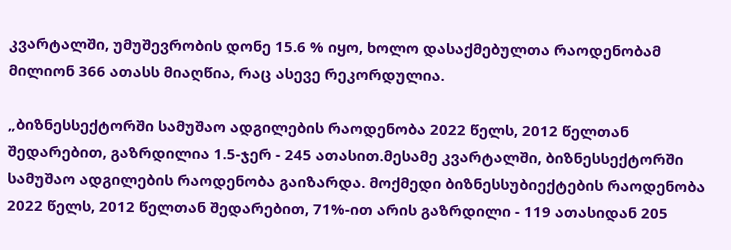კვარტალში, უმუშევრობის დონე 15.6 % იყო, ხოლო დასაქმებულთა რაოდენობამ მილიონ 366 ათასს მიაღწია, რაც ასევე რეკორდულია.

„ბიზნესსექტორში სამუშაო ადგილების რაოდენობა 2022 წელს, 2012 წელთან შედარებით, გაზრდილია 1.5-ჯერ - 245 ათასით.მესამე კვარტალში, ბიზნესსექტორში სამუშაო ადგილების რაოდენობა გაიზარდა. მოქმედი ბიზნესსუბიექტების რაოდენობა 2022 წელს, 2012 წელთან შედარებით, 71%-ით არის გაზრდილი - 119 ათასიდან 205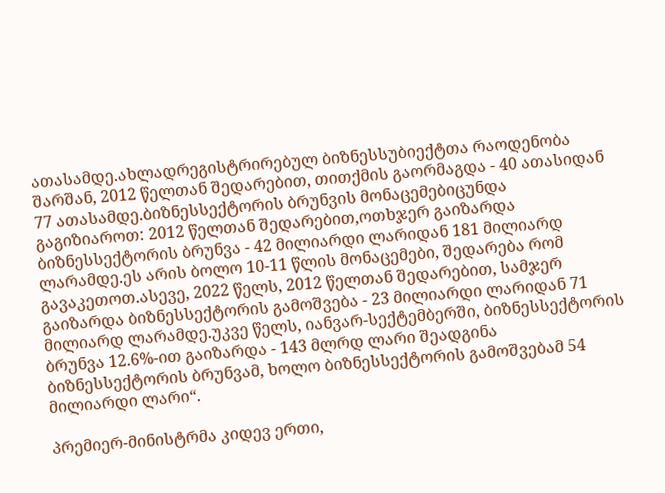ათასამდე.ახლადრეგისტრირებულ ბიზნესსუბიექტთა რაოდენობა შარშან, 2012 წელთან შედარებით, თითქმის გაორმაგდა - 40 ათასიდან 77 ათასამდე.ბიზნესსექტორის ბრუნვის მონაცემებიცუნდა გაგიზიაროთ: 2012 წელთან შედარებით,ოთხჯერ გაიზარდა ბიზნესსექტორის ბრუნვა - 42 მილიარდი ლარიდან 181 მილიარდ ლარამდე.ეს არის ბოლო 10-11 წლის მონაცემები, შედარება რომ გავაკეთოთ.ასევე, 2022 წელს, 2012 წელთან შედარებით, სამჯერ გაიზარდა ბიზნესსექტორის გამოშვება - 23 მილიარდი ლარიდან 71 მილიარდ ლარამდე.უკვე წელს, იანვარ-სექტემბერში, ბიზნესსექტორის ბრუნვა 12.6%-ით გაიზარდა - 143 მლრდ ლარი შეადგინა ბიზნესსექტორის ბრუნვამ, ხოლო ბიზნესსექტორის გამოშვებამ 54 მილიარდი ლარი“.

პრემიერ-მინისტრმა კიდევ ერთი,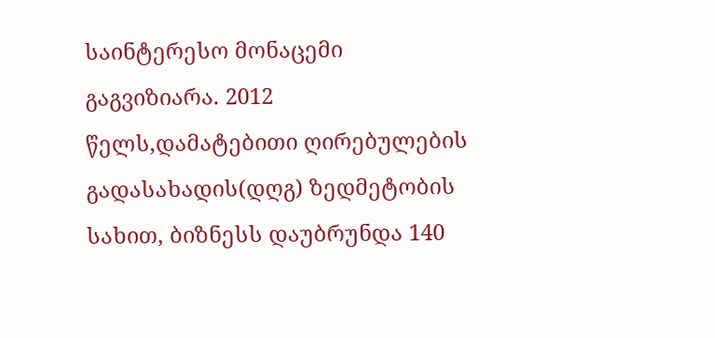საინტერესო მონაცემი გაგვიზიარა. 2012 წელს,დამატებითი ღირებულების გადასახადის(დღგ) ზედმეტობის სახით, ბიზნესს დაუბრუნდა 140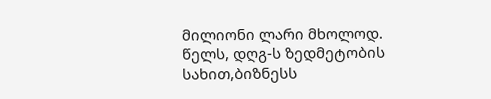მილიონი ლარი მხოლოდ. წელს, დღგ-ს ზედმეტობის სახით,ბიზნესს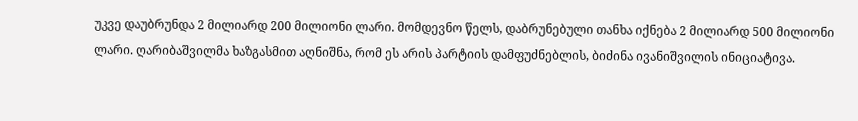უკვე დაუბრუნდა 2 მილიარდ 200 მილიონი ლარი. მომდევნო წელს, დაბრუნებული თანხა იქნება 2 მილიარდ 500 მილიონი ლარი. ღარიბაშვილმა ხაზგასმით აღნიშნა, რომ ეს არის პარტიის დამფუძნებლის, ბიძინა ივანიშვილის ინიციატივა.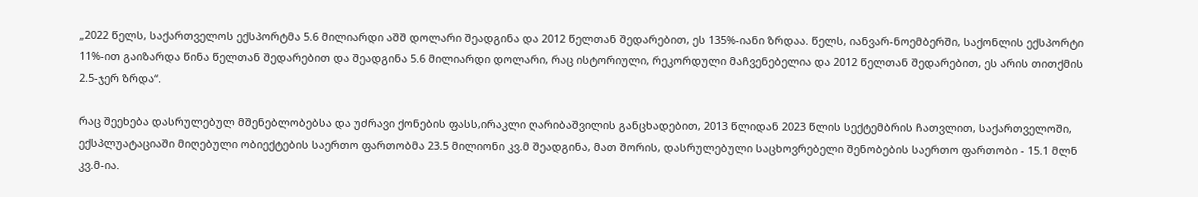„2022 წელს, საქართველოს ექსპორტმა 5.6 მილიარდი აშშ დოლარი შეადგინა და 2012 წელთან შედარებით, ეს 135%-იანი ზრდაა. წელს, იანვარ-ნოემბერში, საქონლის ექსპორტი 11%-ით გაიზარდა წინა წელთან შედარებით და შეადგინა 5.6 მილიარდი დოლარი, რაც ისტორიული, რეკორდული მაჩვენებელია და 2012 წელთან შედარებით, ეს არის თითქმის 2.5-ჯერ ზრდა“.

რაც შეეხება დასრულებულ მშენებლობებსა და უძრავი ქონების ფასს,ირაკლი ღარიბაშვილის განცხადებით, 2013 წლიდან 2023 წლის სექტემბრის ჩათვლით, საქართველოში, ექსპლუატაციაში მიღებული ობიექტების საერთო ფართობმა 23.5 მილიონი კვ.მ შეადგინა, მათ შორის, დასრულებული საცხოვრებელი შენობების საერთო ფართობი - 15.1 მლნ კვ.მ-ია.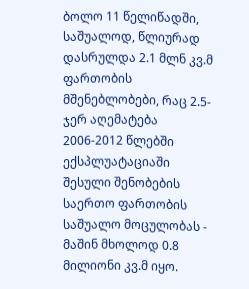ბოლო 11 წელიწადში, საშუალოდ, წლიურად დასრულდა 2.1 მლნ კვ.მ ფართობის მშენებლობები, რაც 2.5-ჯერ აღემატება 2006-2012 წლებში ექსპლუატაციაში შესული შენობების საერთო ფართობის საშუალო მოცულობას - მაშინ მხოლოდ 0.8 მილიონი კვ.მ იყო.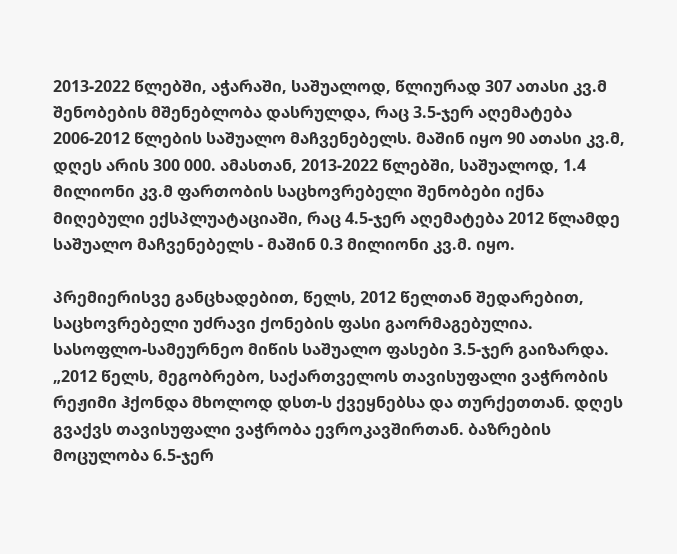2013-2022 წლებში, აჭარაში, საშუალოდ, წლიურად 307 ათასი კვ.მ შენობების მშენებლობა დასრულდა, რაც 3.5-ჯერ აღემატება 2006-2012 წლების საშუალო მაჩვენებელს. მაშინ იყო 90 ათასი კვ.მ, დღეს არის 300 000. ამასთან, 2013-2022 წლებში, საშუალოდ, 1.4 მილიონი კვ.მ ფართობის საცხოვრებელი შენობები იქნა მიღებული ექსპლუატაციაში, რაც 4.5-ჯერ აღემატება 2012 წლამდე საშუალო მაჩვენებელს - მაშინ 0.3 მილიონი კვ.მ. იყო.

პრემიერისვე განცხადებით, წელს, 2012 წელთან შედარებით, საცხოვრებელი უძრავი ქონების ფასი გაორმაგებულია. სასოფლო-სამეურნეო მიწის საშუალო ფასები 3.5-ჯერ გაიზარდა.
„2012 წელს, მეგობრებო, საქართველოს თავისუფალი ვაჭრობის რეჟიმი ჰქონდა მხოლოდ დსთ-ს ქვეყნებსა და თურქეთთან. დღეს გვაქვს თავისუფალი ვაჭრობა ევროკავშირთან. ბაზრების მოცულობა 6.5-ჯერ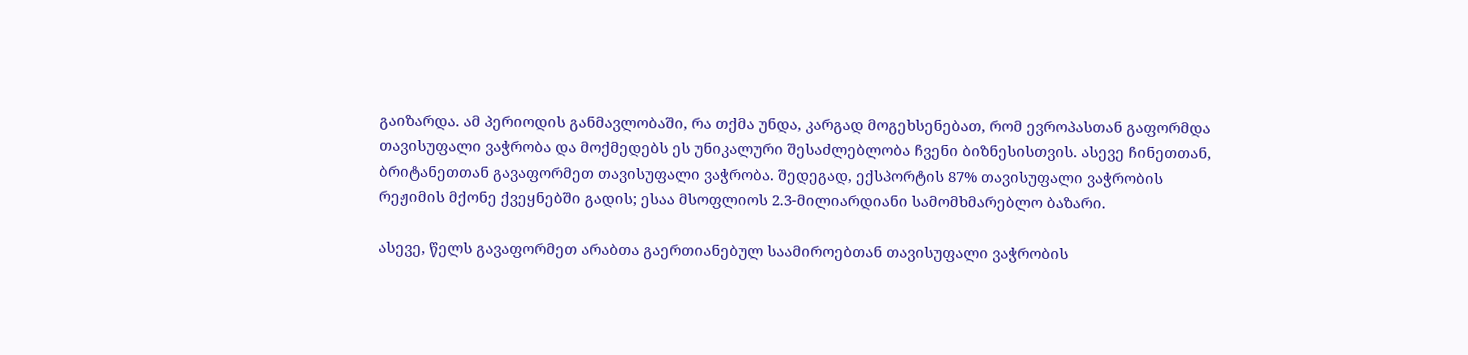გაიზარდა. ამ პერიოდის განმავლობაში, რა თქმა უნდა, კარგად მოგეხსენებათ, რომ ევროპასთან გაფორმდა თავისუფალი ვაჭრობა და მოქმედებს ეს უნიკალური შესაძლებლობა ჩვენი ბიზნესისთვის. ასევე ჩინეთთან, ბრიტანეთთან გავაფორმეთ თავისუფალი ვაჭრობა. შედეგად, ექსპორტის 87% თავისუფალი ვაჭრობის რეჟიმის მქონე ქვეყნებში გადის; ესაა მსოფლიოს 2.3-მილიარდიანი სამომხმარებლო ბაზარი.

ასევე, წელს გავაფორმეთ არაბთა გაერთიანებულ საამიროებთან თავისუფალი ვაჭრობის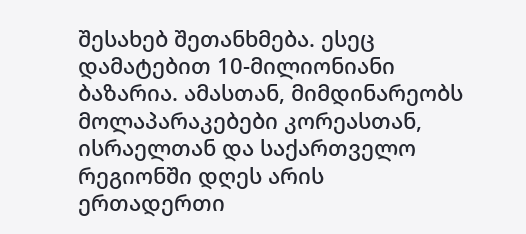შესახებ შეთანხმება. ესეც დამატებით 10-მილიონიანი ბაზარია. ამასთან, მიმდინარეობს მოლაპარაკებები კორეასთან, ისრაელთან და საქართველო რეგიონში დღეს არის ერთადერთი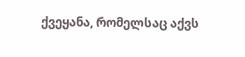ქვეყანა, რომელსაც აქვს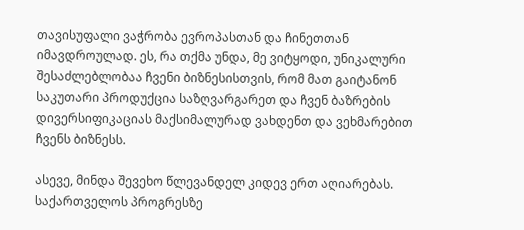თავისუფალი ვაჭრობა ევროპასთან და ჩინეთთან იმავდროულად. ეს, რა თქმა უნდა, მე ვიტყოდი, უნიკალური შესაძლებლობაა ჩვენი ბიზნესისთვის, რომ მათ გაიტანონ საკუთარი პროდუქცია საზღვარგარეთ და ჩვენ ბაზრების დივერსიფიკაციას მაქსიმალურად ვახდენთ და ვეხმარებით ჩვენს ბიზნესს.

ასევე, მინდა შევეხო წლევანდელ კიდევ ერთ აღიარებას. საქართველოს პროგრესზე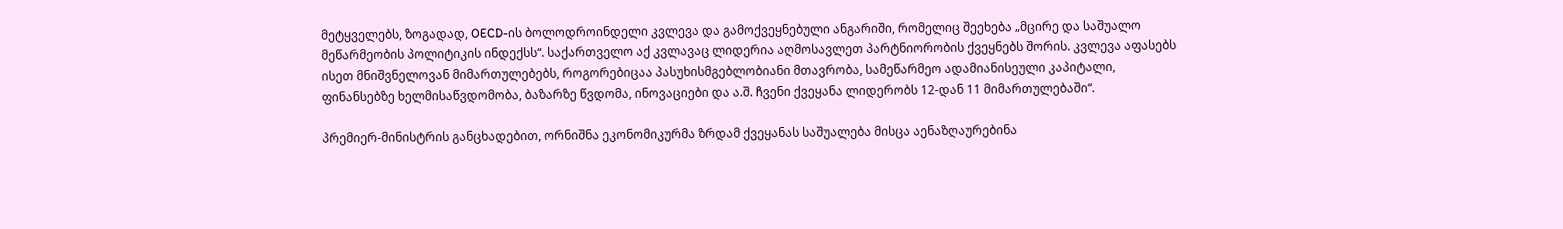მეტყველებს, ზოგადად, OECD-ის ბოლოდროინდელი კვლევა და გამოქვეყნებული ანგარიში, რომელიც შეეხება „მცირე და საშუალო მეწარმეობის პოლიტიკის ინდექსს“. საქართველო აქ კვლავაც ლიდერია აღმოსავლეთ პარტნიორობის ქვეყნებს შორის. კვლევა აფასებს ისეთ მნიშვნელოვან მიმართულებებს, როგორებიცაა პასუხისმგებლობიანი მთავრობა, სამეწარმეო ადამიანისეული კაპიტალი, ფინანსებზე ხელმისაწვდომობა, ბაზარზე წვდომა, ინოვაციები და ა.შ. ჩვენი ქვეყანა ლიდერობს 12-დან 11 მიმართულებაში“.

პრემიერ-მინისტრის განცხადებით, ორნიშნა ეკონომიკურმა ზრდამ ქვეყანას საშუალება მისცა აენაზღაურებინა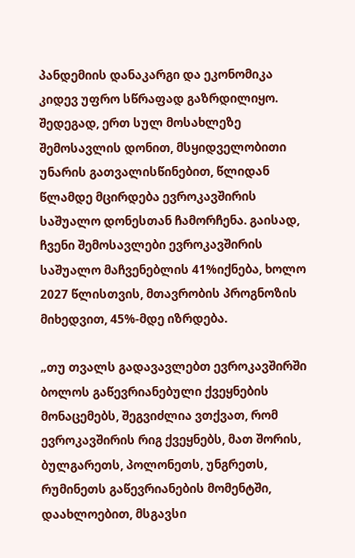პანდემიის დანაკარგი და ეკონომიკა კიდევ უფრო სწრაფად გაზრდილიყო. შედეგად, ერთ სულ მოსახლეზე შემოსავლის დონით, მსყიდველობითი უნარის გათვალისწინებით, წლიდან წლამდე მცირდება ევროკავშირის საშუალო დონესთან ჩამორჩენა. გაისად, ჩვენი შემოსავლები ევროკავშირის საშუალო მაჩვენებლის 41%იქნება, ხოლო 2027 წლისთვის, მთავრობის პროგნოზის მიხედვით, 45%-მდე იზრდება.

„თუ თვალს გადავავლებთ ევროკავშირში ბოლოს გაწევრიანებული ქვეყნების მონაცემებს, შეგვიძლია ვთქვათ, რომ ევროკავშირის რიგ ქვეყნებს, მათ შორის, ბულგარეთს, პოლონეთს, უნგრეთს, რუმინეთს გაწევრიანების მომენტში, დაახლოებით, მსგავსი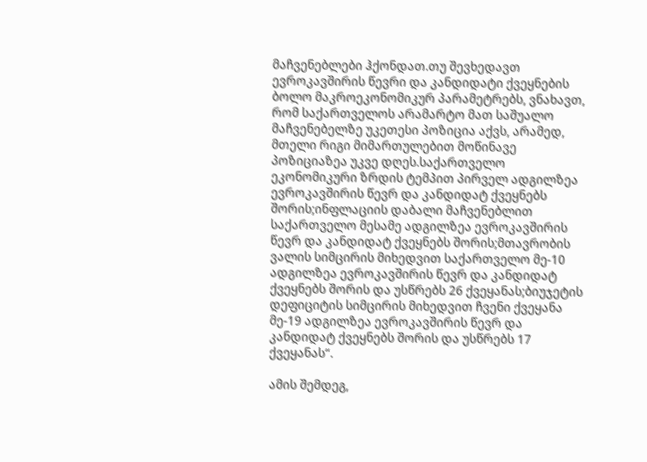მაჩვენებლები ჰქონდათ.თუ შევხედავთ ევროკავშირის წევრი და კანდიდატი ქვეყნების ბოლო მაკროეკონომიკურ პარამეტრებს, ვნახავთ, რომ საქართველოს არამარტო მათ საშუალო მაჩვენებელზე უკეთესი პოზიცია აქვს, არამედ, მთელი რიგი მიმართულებით მოწინავე პოზიციაზეა უკვე დღეს.საქართველო ეკონომიკური ზრდის ტემპით პირველ ადგილზეა ევროკავშირის წევრ და კანდიდატ ქვეყნებს შორის;ინფლაციის დაბალი მაჩვენებლით საქართველო მესამე ადგილზეა ევროკავშირის წევრ და კანდიდატ ქვეყნებს შორის;მთავრობის ვალის სიმცირის მიხედვით საქართველო მე-10 ადგილზეა ევროკავშირის წევრ და კანდიდატ ქვეყნებს შორის და უსწრებს 26 ქვეყანას;ბიუჯეტის დეფიციტის სიმცირის მიხედვით ჩვენი ქვეყანა მე-19 ადგილზეა ევროკავშირის წევრ და კანდიდატ ქვეყნებს შორის და უსწრებს 17 ქვეყანას“.

ამის შემდეგ,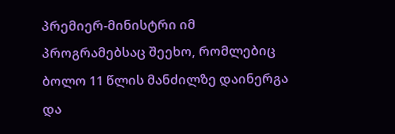პრემიერ-მინისტრი იმ პროგრამებსაც შეეხო, რომლებიც ბოლო 11 წლის მანძილზე დაინერგა და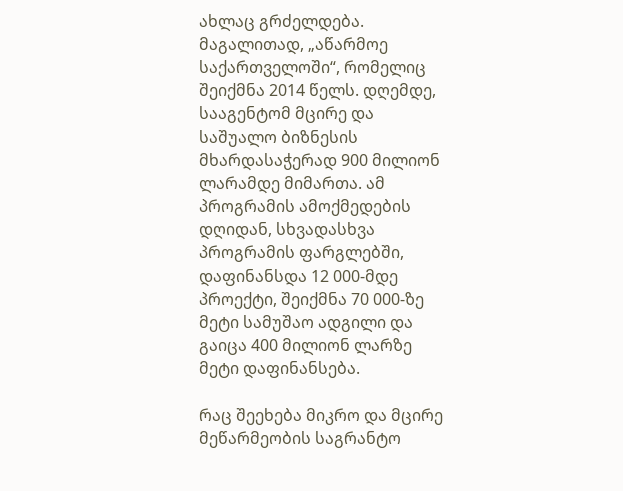ახლაც გრძელდება. მაგალითად, „აწარმოე საქართველოში“, რომელიც შეიქმნა 2014 წელს. დღემდე, სააგენტომ მცირე და საშუალო ბიზნესის მხარდასაჭერად 900 მილიონ ლარამდე მიმართა. ამ პროგრამის ამოქმედების დღიდან, სხვადასხვა პროგრამის ფარგლებში, დაფინანსდა 12 000-მდე პროექტი, შეიქმნა 70 000-ზე მეტი სამუშაო ადგილი და გაიცა 400 მილიონ ლარზე მეტი დაფინანსება.

რაც შეეხება მიკრო და მცირე მეწარმეობის საგრანტო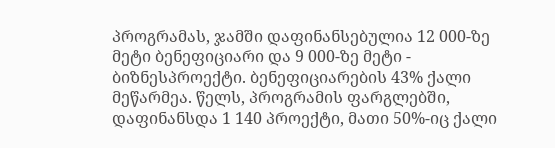პროგრამას, ჯამში დაფინანსებულია 12 000-ზე მეტი ბენეფიციარი და 9 000-ზე მეტი - ბიზნესპროექტი. ბენეფიციარების 43% ქალი მეწარმეა. წელს, პროგრამის ფარგლებში, დაფინანსდა 1 140 პროექტი, მათი 50%-იც ქალი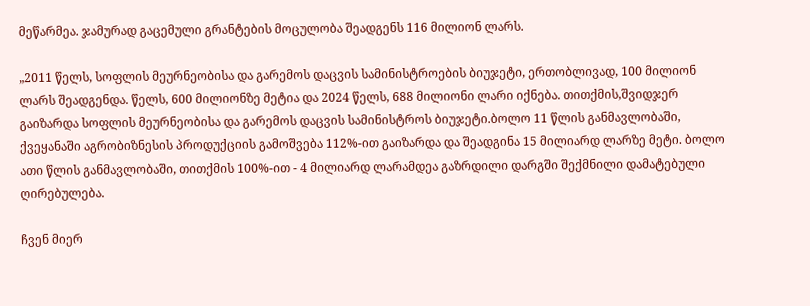მეწარმეა. ჯამურად გაცემული გრანტების მოცულობა შეადგენს 116 მილიონ ლარს.

„2011 წელს, სოფლის მეურნეობისა და გარემოს დაცვის სამინისტროების ბიუჯეტი, ერთობლივად, 100 მილიონ ლარს შეადგენდა. წელს, 600 მილიონზე მეტია და 2024 წელს, 688 მილიონი ლარი იქნება. თითქმის,შვიდჯერ გაიზარდა სოფლის მეურნეობისა და გარემოს დაცვის სამინისტროს ბიუჯეტი.ბოლო 11 წლის განმავლობაში, ქვეყანაში აგრობიზნესის პროდუქციის გამოშვება 112%-ით გაიზარდა და შეადგინა 15 მილიარდ ლარზე მეტი. ბოლო ათი წლის განმავლობაში, თითქმის 100%-ით - 4 მილიარდ ლარამდეა გაზრდილი დარგში შექმნილი დამატებული ღირებულება.

ჩვენ მიერ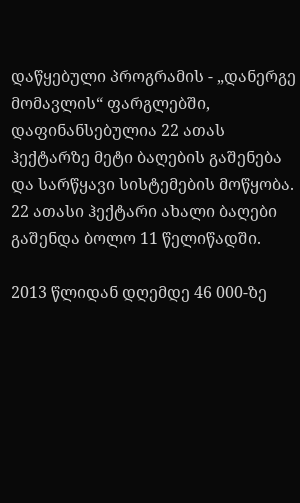დაწყებული პროგრამის - „დანერგე მომავლის“ ფარგლებში, დაფინანსებულია 22 ათას ჰექტარზე მეტი ბაღების გაშენება და სარწყავი სისტემების მოწყობა. 22 ათასი ჰექტარი ახალი ბაღები გაშენდა ბოლო 11 წელიწადში.

2013 წლიდან დღემდე 46 000-ზე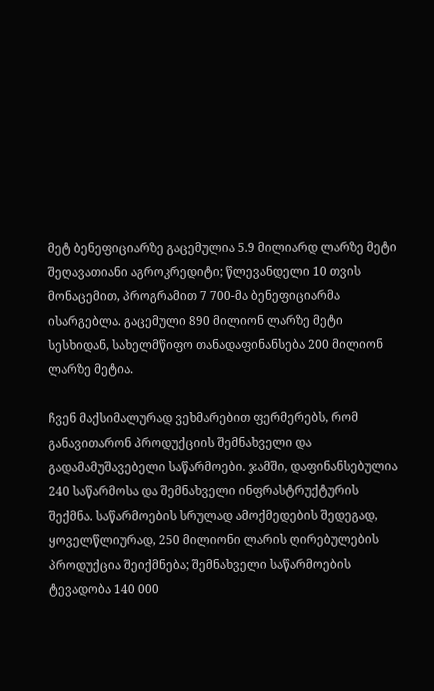მეტ ბენეფიციარზე გაცემულია 5.9 მილიარდ ლარზე მეტი შეღავათიანი აგროკრედიტი; წლევანდელი 10 თვის მონაცემით, პროგრამით 7 700-მა ბენეფიციარმა ისარგებლა. გაცემული 890 მილიონ ლარზე მეტი სესხიდან, სახელმწიფო თანადაფინანსება 200 მილიონ ლარზე მეტია.

ჩვენ მაქსიმალურად ვეხმარებით ფერმერებს, რომ განავითარონ პროდუქციის შემნახველი და გადამამუშავებელი საწარმოები. ჯამში, დაფინანსებულია 240 საწარმოსა და შემნახველი ინფრასტრუქტურის შექმნა. საწარმოების სრულად ამოქმედების შედეგად, ყოველწლიურად, 250 მილიონი ლარის ღირებულების პროდუქცია შეიქმნება; შემნახველი საწარმოების ტევადობა 140 000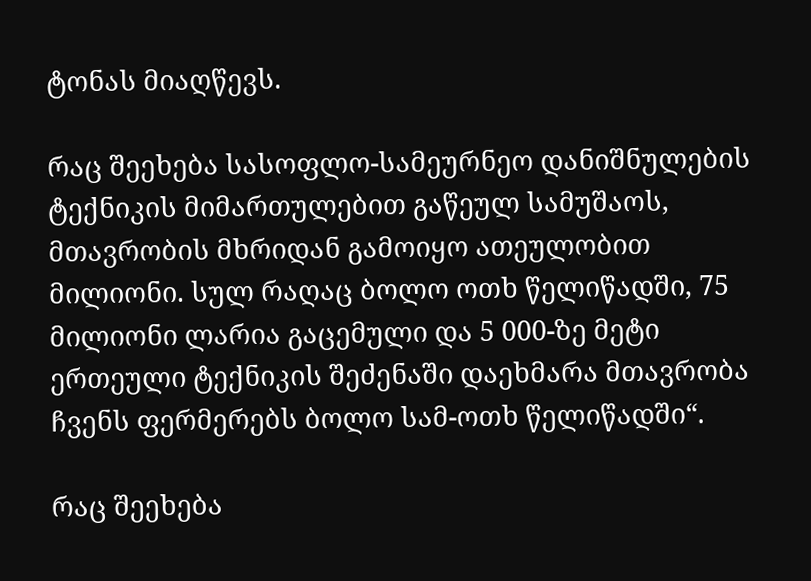ტონას მიაღწევს.

რაც შეეხება სასოფლო-სამეურნეო დანიშნულების ტექნიკის მიმართულებით გაწეულ სამუშაოს, მთავრობის მხრიდან გამოიყო ათეულობით მილიონი. სულ რაღაც ბოლო ოთხ წელიწადში, 75 მილიონი ლარია გაცემული და 5 000-ზე მეტი ერთეული ტექნიკის შეძენაში დაეხმარა მთავრობა ჩვენს ფერმერებს ბოლო სამ-ოთხ წელიწადში“.

რაც შეეხება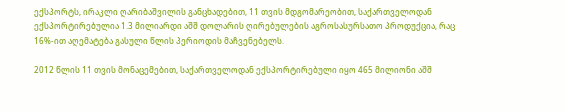ექსპორტს, ირაკლი ღარიბაშვილის განცხადებით, 11 თვის მდგომარეობით, საქართველოდან ექსპორტირებულია 1.3 მილიარდი აშშ დოლარის ღირებულების აგროსასურსათო პროდუქცია, რაც 16%-ით აღემატება გასული წლის პერიოდის მაჩვენებელს.

2012 წლის 11 თვის მონაცემებით, საქართველოდან ექსპორტირებული იყო 465 მილიონი აშშ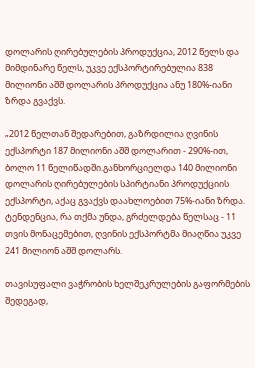დოლარის ღირებულების პროდუქცია, 2012 წელს და მიმდინარე წელს, უკვე ექსპორტირებულია 838 მილიონი აშშ დოლარის პროდუქცია ანუ 180%-იანი ზრდა გვაქვს.

„2012 წელთან შედარებით, გაზრდილია ღვინის ექსპორტი 187 მილიონი აშშ დოლარით - 290%-ით, ბოლო 11 წელიწადში.განხორციელდა 140 მილიონი დოლარის ღირებულების სპირტიანი პროდუქციის ექსპორტი, აქაც გვაქვს დაახლოებით 75%-იანი ზრდა. ტენდენცია, რა თქმა უნდა, გრძელდება წელსაც - 11 თვის მონაცემებით, ღვინის ექსპორტმა მიაღწია უკვე 241 მილიონ აშშ დოლარს.

თავისუფალი ვაჭრობის ხელშეკრულების გაფორმების შედეგად,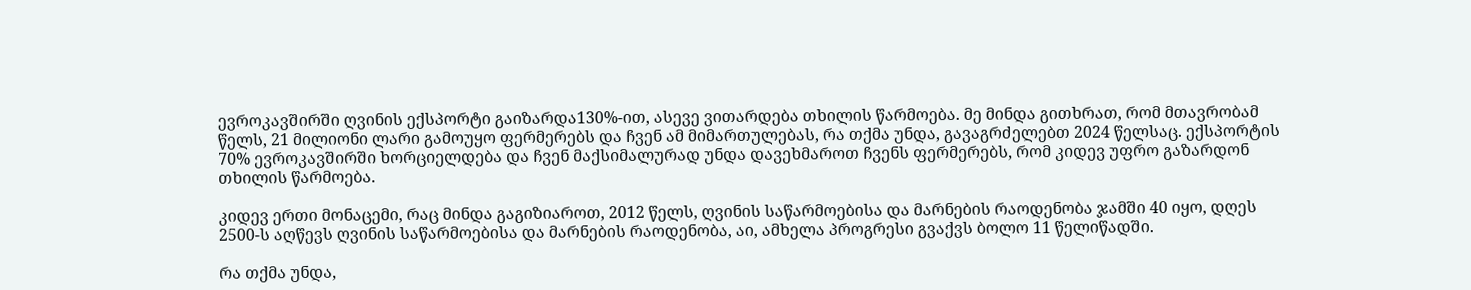ევროკავშირში ღვინის ექსპორტი გაიზარდა130%-ით, ასევე ვითარდება თხილის წარმოება. მე მინდა გითხრათ, რომ მთავრობამ წელს, 21 მილიონი ლარი გამოუყო ფერმერებს და ჩვენ ამ მიმართულებას, რა თქმა უნდა, გავაგრძელებთ 2024 წელსაც. ექსპორტის 70% ევროკავშირში ხორციელდება და ჩვენ მაქსიმალურად უნდა დავეხმაროთ ჩვენს ფერმერებს, რომ კიდევ უფრო გაზარდონ თხილის წარმოება.

კიდევ ერთი მონაცემი, რაც მინდა გაგიზიაროთ, 2012 წელს, ღვინის საწარმოებისა და მარნების რაოდენობა ჯამში 40 იყო, დღეს 2500-ს აღწევს ღვინის საწარმოებისა და მარნების რაოდენობა, აი, ამხელა პროგრესი გვაქვს ბოლო 11 წელიწადში.

რა თქმა უნდა,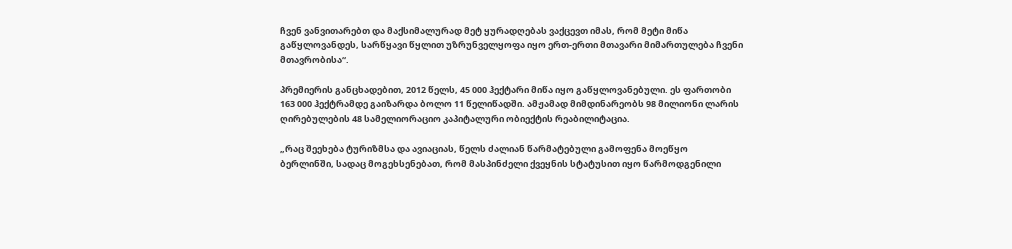ჩვენ ვანვითარებთ და მაქსიმალურად მეტ ყურადღებას ვაქცევთ იმას, რომ მეტი მიწა გაწყლოვანდეს, სარწყავი წყლით უზრუნველყოფა იყო ერთ-ერთი მთავარი მიმართულება ჩვენი მთავრობისა“.

პრემიერის განცხადებით, 2012 წელს, 45 000 ჰექტარი მიწა იყო გაწყლოვანებული. ეს ფართობი 163 000 ჰექტრამდე გაიზარდა ბოლო 11 წელიწადში. ამჟამად მიმდინარეობს 98 მილიონი ლარის ღირებულების 48 სამელიორაციო კაპიტალური ობიექტის რეაბილიტაცია.

„რაც შეეხება ტურიზმსა და ავიაციას, წელს ძალიან წარმატებული გამოფენა მოეწყო ბერლინში, სადაც მოგეხსენებათ, რომ მასპინძელი ქვეყნის სტატუსით იყო წარმოდგენილი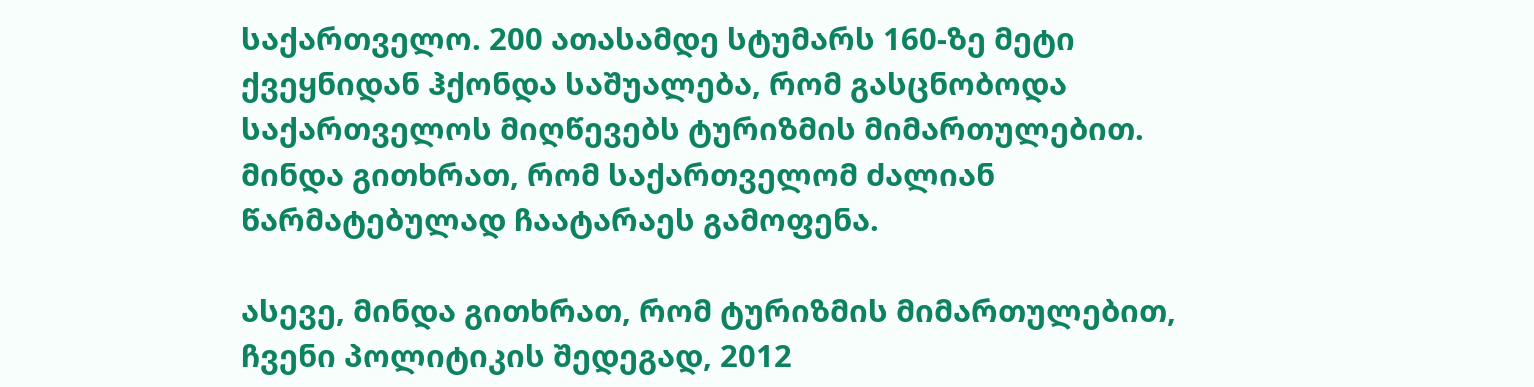საქართველო. 200 ათასამდე სტუმარს 160-ზე მეტი ქვეყნიდან ჰქონდა საშუალება, რომ გასცნობოდა საქართველოს მიღწევებს ტურიზმის მიმართულებით. მინდა გითხრათ, რომ საქართველომ ძალიან წარმატებულად ჩაატარაეს გამოფენა.

ასევე, მინდა გითხრათ, რომ ტურიზმის მიმართულებით, ჩვენი პოლიტიკის შედეგად, 2012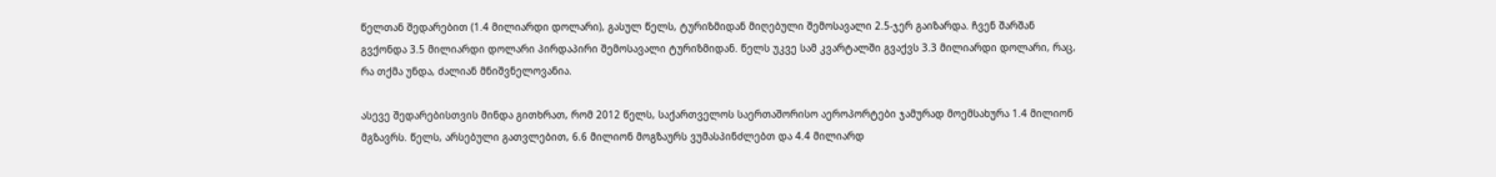წელთან შედარებით (1.4 მილიარდი დოლარი), გასულ წელს, ტურიზმიდან მიღებული შემოსავალი 2.5-ჯერ გაიზარდა. ჩვენ შარშან გვქონდა 3.5 მილიარდი დოლარი პირდაპირი შემოსავალი ტურიზმიდან. წელს უკვე სამ კვარტალში გვაქვს 3.3 მილიარდი დოლარი, რაც, რა თქმა უნდა, ძალიან მნიშვნელოვანია.

ასევე შედარებისთვის მინდა გითხრათ, რომ 2012 წელს, საქართველოს საერთაშორისო აეროპორტები ჯამურად მოემსახურა 1.4 მილიონ მგზავრს. წელს, არსებული გათვლებით, 6.6 მილიონ მოგზაურს ვუმასპინძლებთ და 4.4 მილიარდ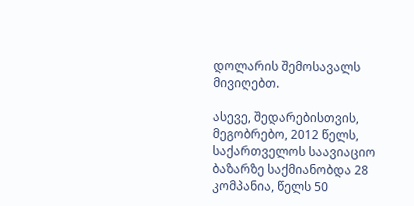დოლარის შემოსავალს მივიღებთ.

ასევე, შედარებისთვის, მეგობრებო, 2012 წელს, საქართველოს საავიაციო ბაზარზე საქმიანობდა 28 კომპანია, წელს 50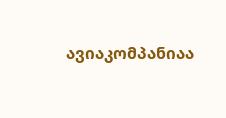ავიაკომპანიაა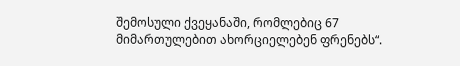შემოსული ქვეყანაში, რომლებიც 67 მიმართულებით ახორციელებენ ფრენებს“.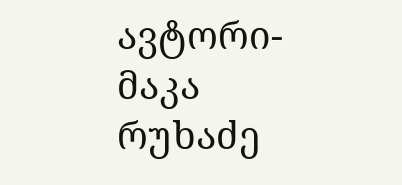ავტორი-მაკა რუხაძე